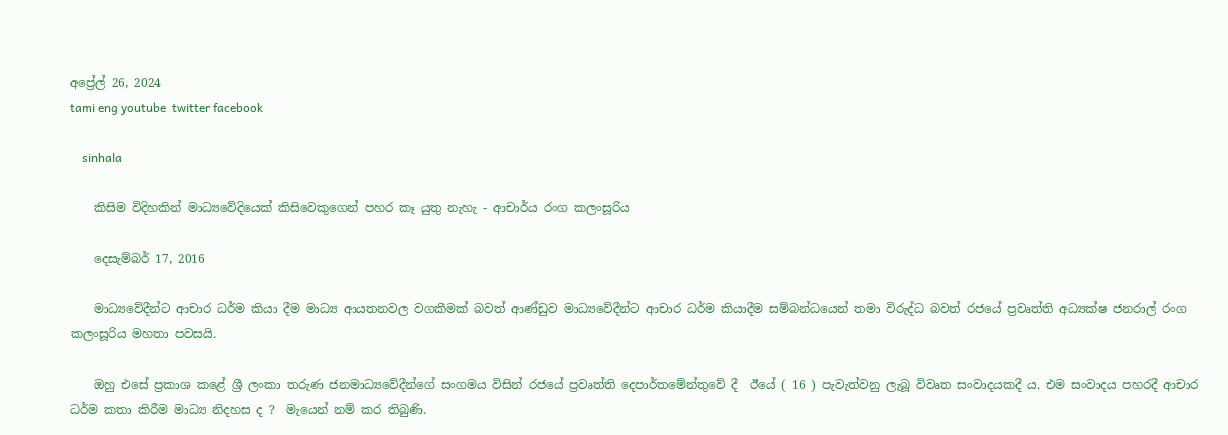අප්‍රේල් 26, 2024
tami eng youtube  twitter facebook

    sinhala

    කිසිම විදිහකින් මාධ්‍යවේදියෙක් කිසිවෙකුගෙන් පහර කෑ යුතු නැහැ - ආචාර්ය රංග කලංසූරිය

    දෙසැම්බර් 17, 2016

    මාධ්‍යවේදීන්ට ආචාර ධර්ම කියා දීම මාධ්‍ය ආයතනවල වගකීමක් බවත් ආණ්ඩුව මාධ්‍යවේදීන්ට ආචාර ධර්ම කියාදීම සම්බන්ධයෙන් තමා විරුද්ධ බවත් රජයේ ප්‍රවෘත්ති අධ්‍යක්ෂ ජනරාල් රංග කලංසූරිය මහතා පවසයි.

    ඔහු එසේ ප්‍රකාශ කළේ ශ්‍රී ලංකා තරුණ ජනමාධ්‍යවේදීන්ගේ සංගමය විසින් රජයේ ප්‍රවෘත්ති දෙපාර්තමේන්තුවේ දී  ඊයේ ( 16 ) පැවැත්වනු ලැබූ විවෘත සංවාදයකදී ය. එම සංවාදය පහරදී ආචාර ධර්ම කතා කිරීම මාධ්‍ය නිදහස ද ?  මැයෙන් නම් කර තිබුණි.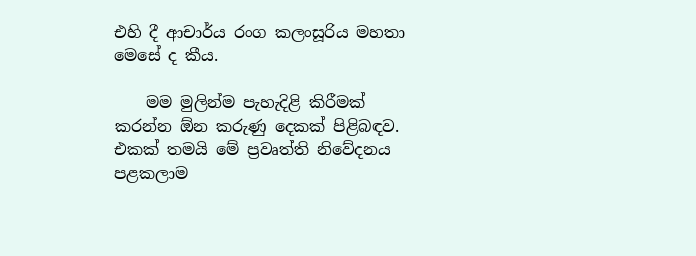එහි දී ආචාර්ය රංග කලංසූරිය මහතා මෙසේ ද කීය.

    මම මුලින්ම පැහැදිළි කිරීමක් කරන්න ඕන කරුණු දෙකක් පිළිබඳව. එකක් තමයි මේ ප්‍රවෘත්ති නිවේදනය පළකලාම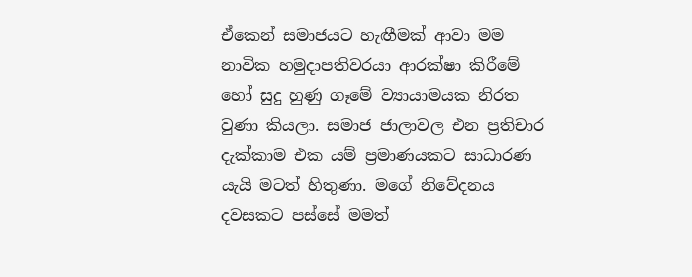ඒකෙන් සමාජයට හැඟීමක් ආවා මම නාවික හමුදාපතිවරයා ආරක්ෂා කිරීමේ හෝ සුදු හුණු ගෑමේ ව්‍යායාමයක නිරත වුණා කියලා. සමාජ ජාලාවල එන ප්‍රතිචාර දැක්කාම එක යම් ප්‍රමාණයකට සාධාරණ යැයි මටත් හිතුණා. මගේ නිවේදනය දවසකට පස්සේ මමත්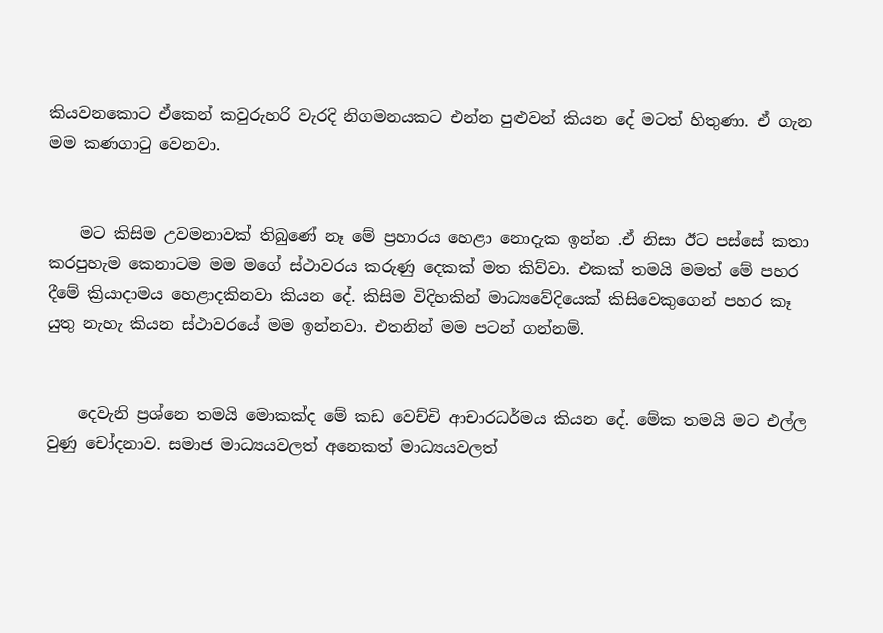කියවනකොට ඒකෙන් කවුරුහරි වැරදි නිගමනයකට එන්න පුළුවන් කියන දේ මටත් හිතුණා. ඒ ගැන මම කණගාටු වෙනවා.


    මට කිසිම උවමනාවක් තිබුණේ නෑ මේ ප්‍රහාරය හෙළා නොදැක ඉන්න .ඒ නිසා ඊට පස්සේ කතා කරපුහැම කෙනාටම මම මගේ ස්ථාවරය කරුණු දෙකක් මත කිව්වා. එකක් තමයි මමත් මේ පහර දීමේ ක්‍රියාදාමය හෙළාදකිනවා කියන දේ. කිසිම විදිහකින් මාධ්‍යවේදියෙක් කිසිවෙකුගෙන් පහර කෑ යුතු නැහැ කියන ස්ථාවරයේ මම ඉන්නවා. එතනින් මම පටන් ගන්නම්.


    දෙවැනි ප්‍රශ්නෙ තමයි මොකක්ද මේ කඩ වෙච්චි ආචාරධර්මය කියන දේ. මේක තමයි මට එල්ල වුණු චෝදනාව. සමාජ මාධ්‍යයවලත් අනෙකත් මාධ්‍යයවලත්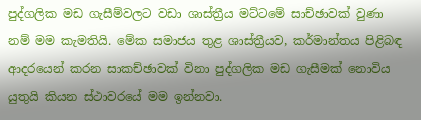පුද්ගලික මඩ ගැසීම්වලට වඩා ශාස්ත්‍රීය මට්ටමේ සාච්ඡාවක් වුණා නම් මම කැමතියි. මේක සමාජය තුළ ශාස්ත්‍රීයව, කර්මාන්තය පිළිබඳ ආදරයෙන් කරන සාකච්ඡාවක් විනා පුද්ගලික මඩ ගැසීමක් නොවිය යුතුයි කියන ස්ථාවරයේ මම ඉන්නවා.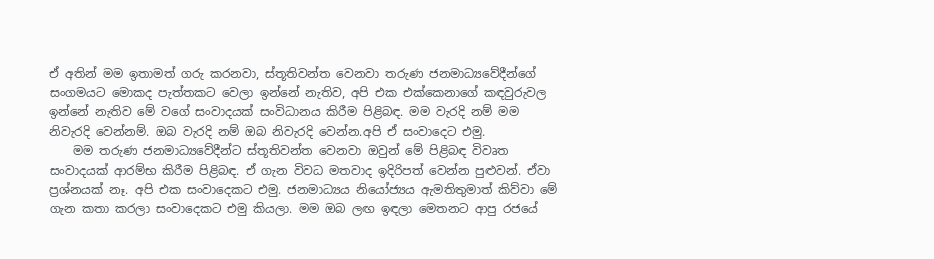ඒ අතින් මම ඉතාමත් ගරු කරනවා, ස්තූතිවන්ත වෙනවා තරුණ ජනමාධ්‍යවේදීන්ගේ සංගමයට මොකද පැත්තකට වෙලා ඉන්නේ නැතිව, අපි එක එක්කෙනාගේ කඳවුරුවල ඉන්නේ නැතිව මේ වගේ සංවාදයක් සංවිධානය කිරීම පිළිබඳ. මම වැරදි නම් මම නිවැරදි වෙන්නම්. ඔබ වැරදි නම් ඔබ නිවැරදි වෙන්න.අපි ඒ සංවාදෙට එමු.
    මම තරුණ ජනමාධ්‍යවේදීන්ට ස්තූතිවන්ත වෙනවා ඔවුන් මේ පිළිබඳ විවෘත සංවාදයක් ආරම්භ කිරීම පිළිබඳ. ඒ ගැන විවධ මතවාද ඉදිරිපත් වෙන්න පුළුවන්. ඒවා ප්‍රශ්නයක් නෑ. අපි එක සංවාදෙකට එමු. ජනමාධ්‍යය නියෝජ්‍යය ඇමතිතුමාත් කිව්වා මේ ගැන කතා කරලා සංවාදෙකට එමු කියලා. මම ඔබ ලඟ ඉඳලා මෙතනට ආපු රජයේ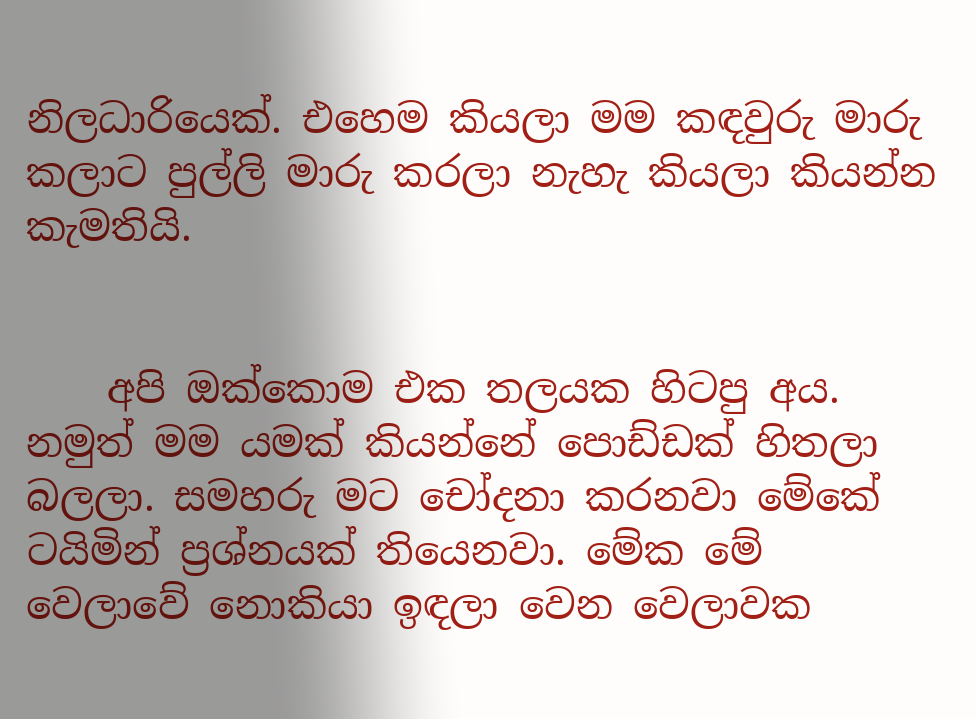නිලධාරියෙක්. එහෙම කියලා මම කඳවුරු මාරු කලාට පුල්ලි මාරු කරලා නැහැ කියලා කියන්න කැමතියි.


    අපි ඔක්කොම එක තලයක හිටපු අය. නමුත් මම යමක් කියන්නේ පොඩ්ඩක් හිතලා බලලා. සමහරු මට චෝදනා කරනවා මේකේ ටයිමින් ප්‍රශ්නයක් තියෙනවා. මේක මේ වෙලාවේ නොකියා ඉඳලා වෙන වෙලාවක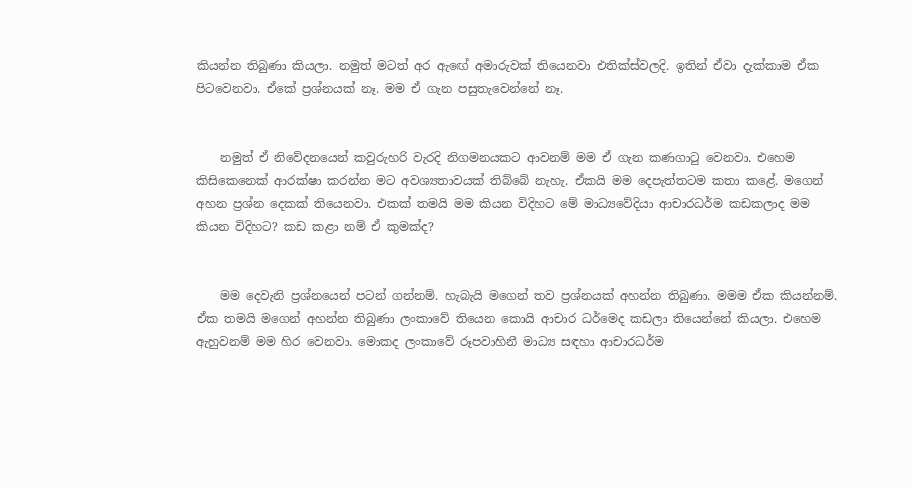කියන්න තිබුණා කියලා. නමුත් මටත් අර ඇඟේ අමාරුවක් තියෙනවා එතික්ස්වලදි. ඉතින් ඒවා දැක්කාම ඒක පිටවෙනවා. ඒකේ ප්‍රශ්නයක් නෑ. මම ඒ ගැන පසුතැවෙන්නේ නෑ.


    නමුත් ඒ නිවේදනයෙන් කවුරුහරි වැරදි නිගමනයකට ආවනම් මම ඒ ගැන කණගාටු වෙනවා. එහෙම කිසිකෙනෙක් ආරක්ෂා කරන්න මට අවශ්‍යතාවයක් තිබ්බේ නැහැ. ඒකයි මම දෙපැත්තටම කතා කළේ. මගෙන් අහන ප්‍රශ්න දෙකක් තියෙනවා. එකක් තමයි මම කියන විදිහට මේ මාධ්‍යවේදියා ආචාරධර්ම කඩකලාද මම කියන විදිහට? කඩ කළා නම් ඒ කුමක්ද?


    මම දෙවැනි ප්‍රශ්නයෙන් පටන් ගන්නම්. හැබැයි මගෙන් තව ප්‍රශ්නයක් අහන්න තිබුණා. මමම ඒක කියන්නම්. ඒක තමයි මගෙන් අහන්න තිබුණා ලංකාවේ තියෙන කොයි ආචාර ධර්මෙද කඩලා තියෙන්නේ කියලා. එහෙම ඇහුවනම් මම හිර වෙනවා. මොකද ලංකාවේ රූපවාහිනී මාධ්‍ය සඳහා ආචාරධර්ම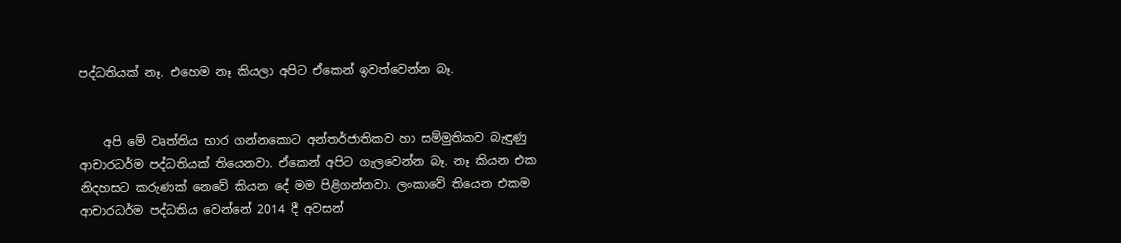පද්ධතියක් නෑ. එහෙම නෑ කියලා අපිට ඒකෙන් ඉවත්වෙන්න බෑ.


    අපි මේ වෘත්තිය භාර ගන්නකොට අන්තර්ජාතිකව හා සම්මුතිකව බැඳුණු ආචාරධර්ම පද්ධතියක් තියෙනවා. ඒකෙන් අපිට ගැලවෙන්න බෑ. නෑ කියන එක නිදහසට කරුණක් නෙවේ කියන දේ මම පිළිගන්නවා. ලංකාවේ තියෙන එකම ආචාරධර්ම පද්ධතිය වෙන්නේ 2014 දී අවසන්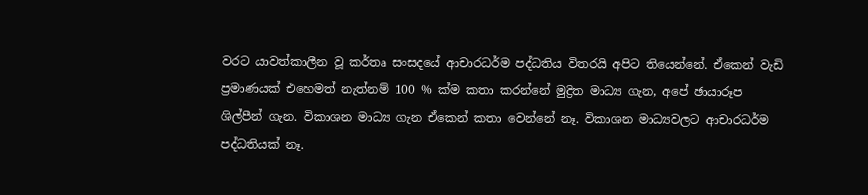වරට යාවත්කාලීන වූ කර්තෘ සංසදයේ ආචාරධර්ම පද්ධතිය විතරයි අපිට තියෙන්නේ. ඒකෙන් වැඩි ප්‍රමාණයක් එහෙමත් නැත්නම් 100 % ක්ම කතා කරන්නේ මුද්‍රිත මාධ්‍ය ගැන, අපේ ඡායාරූප ශිල්පීන් ගැන. විකාශන මාධ්‍ය ගැන ඒකෙන් කතා වෙන්නේ නෑ. විකාශන මාධ්‍යවලට ආචාරධර්ම පද්ධතියක් නෑ.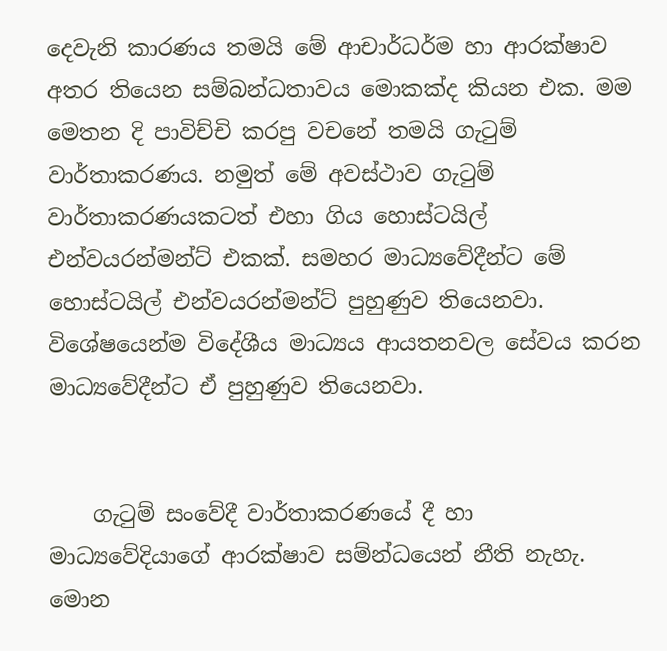දෙවැනි කාරණය තමයි මේ ආචාර්ධර්ම හා ආරක්ෂාව අතර තියෙන සම්බන්ධතාවය මොකක්ද කියන එක. මම මෙතන දි පාවිච්චි කරපු වචනේ තමයි ගැටුම් වාර්තාකරණය. නමුත් මේ අවස්ථාව ගැටුම් වාර්තාකරණයකටත් එහා ගිය හොස්ටයිල් එන්වයරන්මන්ට් එකක්. සමහර මාධ්‍යවේදීන්ට මේ හොස්ටයිල් එන්වයරන්මන්ට් පුහුණුව තියෙනවා. විශේෂයෙන්ම විදේශීය මාධ්‍යය ආයතනවල සේවය කරන මාධ්‍යවේදීන්ට ඒ පුහුණුව තියෙනවා.


    ගැටුම් සංවේදී වාර්තාකරණයේ දී හා මාධ්‍යවේදියාගේ ආරක්ෂාව සම්න්ධයෙන් නීති නැහැ. මොන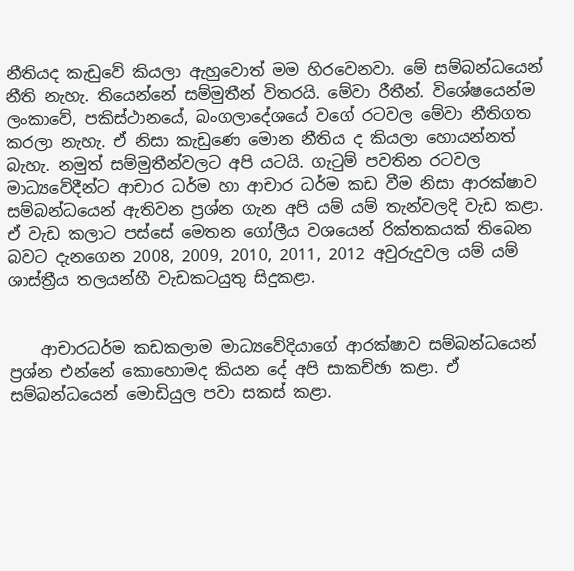නීතියද කැඩුවේ කියලා ඇහුවොත් මම හිරවෙනවා. මේ සම්බන්ධයෙන් නීති නැහැ. තියෙන්නේ සම්මුතීන් විතරයි. මේවා රීතීන්. විශේෂයෙන්ම ලංකාවේ, පකිස්ථානයේ, බංගලාදේශයේ වගේ රටවල මේවා නීතිගත කරලා නැහැ. ඒ නිසා කැඩුණෙ මොන නීතිය ද කියලා හොයන්නත් බැහැ. නමුත් සම්මුතීන්වලට අපි යටයි. ගැටුම් පවතින රටවල මාධ්‍යවේදීන්ට ආචාර ධර්ම හා ආචාර ධර්ම කඩ වීම නිසා ආරක්ෂාව සම්බන්ධයෙන් ඇතිවන ප්‍රශ්න ගැන අපි යම් යම් තැන්වලදි වැඩ කළා. ඒ වැඩ කලාට පස්සේ මෙතන ගෝලීය වශයෙන් රික්තකයක් තිබෙන බවට දැනගෙන 2008, 2009, 2010, 2011, 2012 අවුරුදුවල යම් යම් ශාස්ත්‍රීය තලයන්හී වැඩකටයුතු සිදුකළා.


    ආචාරධර්ම කඩකලාම මාධ්‍යවේදියාගේ ආරක්ෂාව සම්බන්ධයෙන් ප්‍රශ්න එන්නේ කොහොමද කියන දේ අපි සාකච්ඡා කළා. ඒ සම්බන්ධයෙන් මොඩියුල පවා සකස් කළා.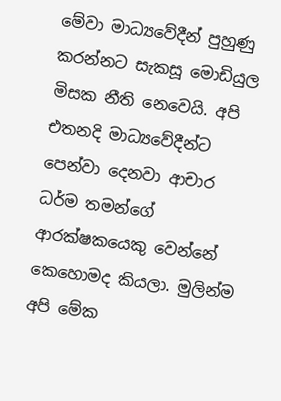මේවා මාධ්‍යවේදීන් පුහුණු කරන්නට සැකසූ මොඩියුල මිසක නීති නෙවෙයි. අපි එතනදි මාධ්‍යවේදීන්ට පෙන්වා දෙනවා ආචාර ධර්ම තමන්ගේ ආරක්ෂකයෙකු වෙන්නේ කෙහොමද කියලා. මුලින්ම අපි මේක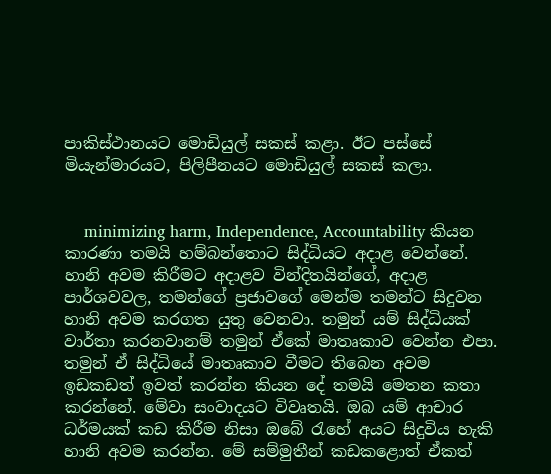පාකිස්ථානයට මොඩියුල් සකස් කළා. ඊට පස්සේ මියැන්මාරයට, පිලිපීනයට මොඩියුල් සකස් කලා.


    minimizing harm, Independence, Accountability කියන කාරණා තමයි හම්බන්තොට සිද්ධියට අදාළ වෙන්නේ. හානි අවම කිරීමට අදාළව වින්දිතයින්ගේ, අදාළ පාර්ශවවල, තමන්ගේ ප්‍රජාවගේ මෙන්ම තමන්ට සිදුවන හානි අවම කරගත යුතු වෙනවා. තමුන් යම් සිද්ධියක් වාර්තා කරනවානම් තමුන් ඒකේ මාතෘකාව වෙන්න එපා. තමුන් ඒ සිද්ධියේ මාතෘකාව වීමට තිබෙන අවම ඉඩකඩත් ඉවත් කරන්න කියන දේ තමයි මෙතන කතා කරන්නේ. මේවා සංවාදයට විවෘතයි. ඔබ යම් ආචාර ධර්මයක් කඩ කිරීම නිසා ඔබේ රැහේ අයට සිදුවිය හැකි හානි අවම කරන්න. මේ සම්මුතීන් කඩකළොත් ඒකත්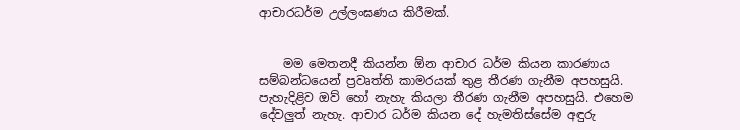ආචාරධර්ම උල්ලංඝණය කිරීමක්.


    මම මෙතනදී කියන්න ඕන ආචාර ධර්ම කියන කාරණාය සම්බන්ධයෙන් ප්‍රවෘත්ති කාමරයක් තුළ තීරණ ගැනීම අපහසුයි. පැහැදිළිව ඔව් හෝ නැහැ කියලා තීරණ ගැනීම අපහසුයි. එහෙම දේවලුත් නැහැ. ආචාර ධර්ම කියන දේ හැමතිස්සේම අඳුරු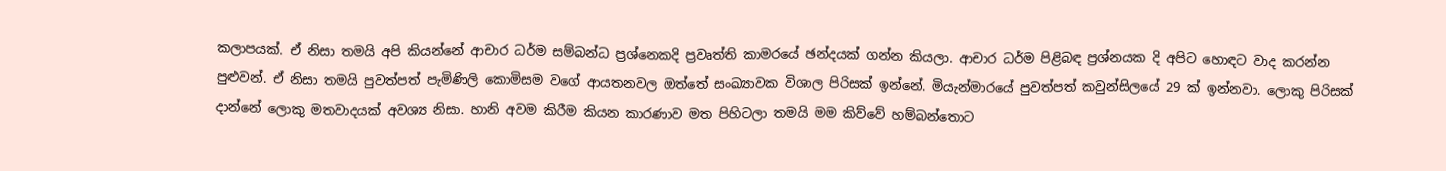කලාපයක්. ඒ නිසා තමයි අපි කියන්නේ ආචාර ධර්ම සම්බන්ධ ප්‍රශ්නෙකදි ප්‍රවෘත්ති කාමරයේ ඡන්දයක් ගන්න කියලා. ආචාර ධර්ම පිළිබඳ ප්‍රශ්නයක දි අපිට හොඳට වාද කරන්න පුළුවන්. ඒ නිසා තමයි පුවත්පත් පැමිණිලි කොමිසම වගේ ආයතනවල ඔත්තේ සංඛ්‍යාවක විශාල පිරිසක් ඉන්නේ. මියැන්මාරයේ පුවත්පත් කවුන්සිලයේ 29 ක් ඉන්නවා. ලොකු පිරිසක් දාන්නේ ලොකු මතවාදයක් අවශ්‍ය නිසා. හානි අවම කිරීම කියන කාරණාව මත පිහිටලා තමයි මම කිව්වේ හම්බන්තොට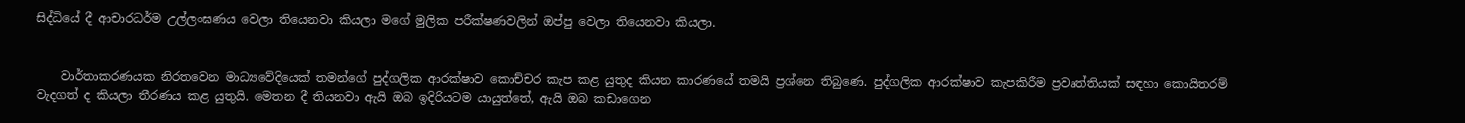සිද්ධියේ දී ආචාරධර්ම උල්ලංඝණය වෙලා තියෙනවා කියලා මගේ මුලික පරීක්ෂණවලින් ඔප්පු වෙලා තියෙනවා කියලා.


    වාර්තාකරණයක නිරතවෙන මාධ්‍යවේදියෙක් තමන්ගේ පුද්ගලික ආරක්ෂාව කොච්චර කැප කළ යුතුද කියන කාරණයේ තමයි ප්‍රශ්නෙ තිබුණෙ. පුද්ගලික ආරක්ෂාව කැපකිරීම ප්‍රවෘත්තියක් සඳහා කොයිතරම් වැදගත් ද කියලා තීරණය කළ යුතුයි. මෙතන දී තියනවා ඇයි ඔබ ඉදිරියටම යායුත්තේ, ඇයි ඔබ කඩාගෙන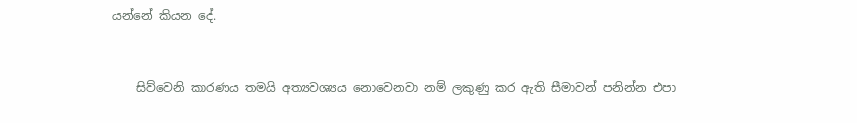යන්නේ කියන දේ.


    සිව්වෙනි කාරණය තමයි අත්‍යවශ්‍යය නොවෙනවා නම් ලකුණු කර ඇති සීමාවන් පනින්න එපා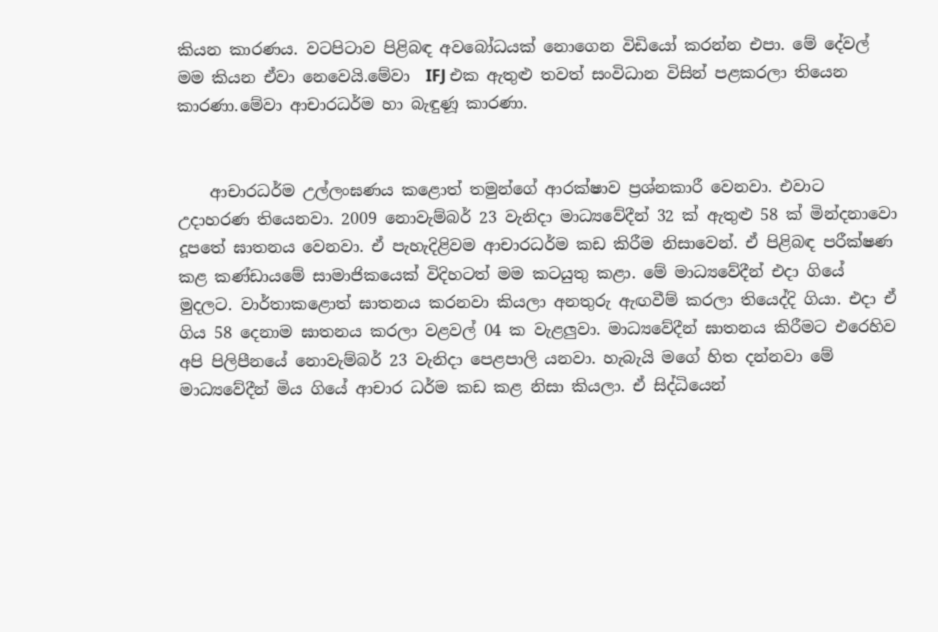කියන කාරණය. වටපිටාව පිළිබඳ අවබෝධයක් නොගෙන විඩියෝ කරන්න එපා. මේ දේවල් මම කියන ඒවා නෙවෙයි.මේවා  IFJ එක ඇතුළු තවත් සංවිධාන විසින් පළකරලා තියෙන කාරණා.මේවා ආචාරධර්ම හා බැඳුණූ කාරණා.


    ආචාරධර්ම උල්ලංඝණය කළොත් තමුන්ගේ ආරක්ෂාව ප්‍රශ්නකාරී වෙනවා. එවාට උදාහරණ තියෙනවා. 2009 නොවැම්බර් 23 වැනිදා මාධ්‍යවේදීන් 32 ක් ඇතුළු 58 ක් මින්දනාවො දූපතේ ඝාතනය වෙනවා. ඒ පැහැදිළිවම ආචාරධර්ම කඩ කිරීම නිසාවෙන්. ඒ පිළිබඳ පරීක්ෂණ කළ කණ්ඩායමේ සාමාජිකයෙක් විදිහටත් මම කටයුතු කළා. මේ මාධ්‍යවේදීන් එදා ගියේ මුදලට. වාර්තාකළොත් ඝාතනය කරනවා කියලා අනතුරු ඇඟවීම් කරලා තියෙද්දි ගියා. එදා ඒ ගිය 58 දෙනාම ඝාතනය කරලා වළවල් 04 ක වැළලුවා. මාධ්‍යවේදීන් ඝාතනය කිරීමට එරෙහිව අපි පිලිපීනයේ නොවැම්බර් 23 වැනිදා පෙළපාලි යනවා. හැබැයි මගේ හිත දන්නවා මේ මාධ්‍යවේදීන් මිය ගියේ ආචාර ධර්ම කඩ කළ නිසා කියලා. ඒ සිද්ධියෙන්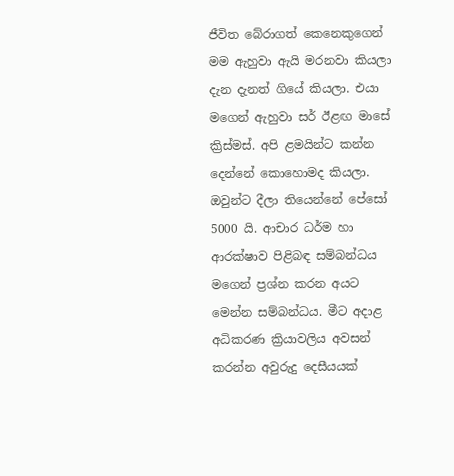ජීවිත බේරාගත් කෙනෙකුගෙන් මම ඇහුවා ඇයි මරනවා කියලා දැන දැනත් ගියේ කියලා. එයා මගෙන් ඇහුවා සර් ඊළඟ මාසේ ක්‍රිස්මස්. අපි ළමයින්ට කන්න දෙන්නේ කොහොමද කියලා. ඔවුන්ට දීලා තියෙන්නේ පේසෝ 5000 යි. ආචාර ධර්ම හා ආරක්ෂාව පිළිබඳ සම්බන්ධය මගෙන් ප්‍රශ්න කරන අයට මෙන්න සම්බන්ධය. මීට අදාළ අධිකරණ ක්‍රියාවලිය අවසන් කරන්න අවුරුදු දෙසීයයක්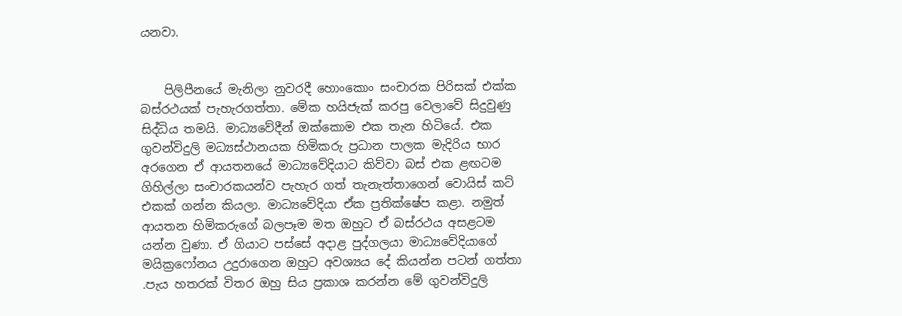යනවා.


    පිලිපීනයේ මැනිලා නුවරදී හොංකොං සංචාරක පිරිසක් එක්ක බස්රථයක් පැහැරගත්තා. මේක හයිජැක් කරපු වෙලාවේ සිදුවුණු සිද්ධිය තමයි. මාධ්‍යවේදීන් ඔක්කොම එක තැන හිටියේ. එක ගුවන්විදුලි මධ්‍යස්ථානයක හිමිකරු ප්‍රධාන පාලක මැදිරිය භාර අරගෙන ඒ ආයතනයේ මාධ්‍යවේදියාට කිව්වා බස් එක ළඟටම ගිහිල්ලා සංචාරකයන්ව පැහැර ගත් තැනැත්තාගෙන් වොයිස් කට් එකක් ගන්න කියලා. මාධ්‍යවේදියා ඒක ප්‍රතික්ෂේප කළා. නමුත් ආයතන හිමිකරුගේ බලපෑම මත ඔහුට ඒ බස්රථය අසළටම යන්න වුණා. ඒ ගියාට පස්සේ අදාළ පුද්ගලයා මාධ්‍යවේදියාගේ මයික්‍රෆෝනය උදුරාගෙන ඔහුට අවශ්‍යය දේ කියන්න පටන් ගත්තා .පැය හතරක් විතර ඔහු සිය ප්‍රකාශ කරන්න මේ ගුවන්විදුලි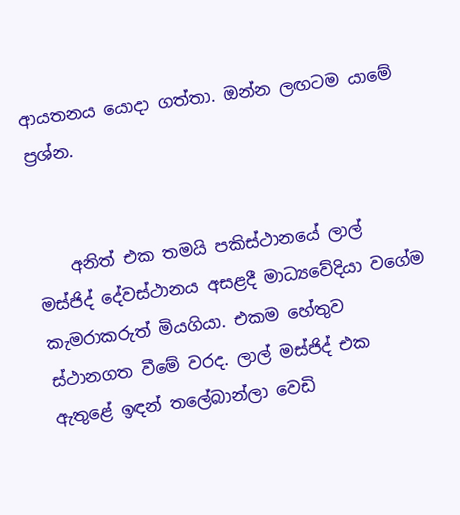ආයතනය යොදා ගත්තා. ඔන්න ලඟටම යාමේ ප්‍රශ්න.


    අනිත් එක තමයි පකිස්ථානයේ ලාල් මස්ජිද් දේවස්ථානය අසළදී මාධ්‍යවේදියා වගේම කැමරාකරුත් මියගියා. එකම හේතුව ස්ථානගත වීමේ වරද. ලාල් මස්ජිද් එක ඇතුළේ ඉඳන් තලේබාන්ලා වෙඩි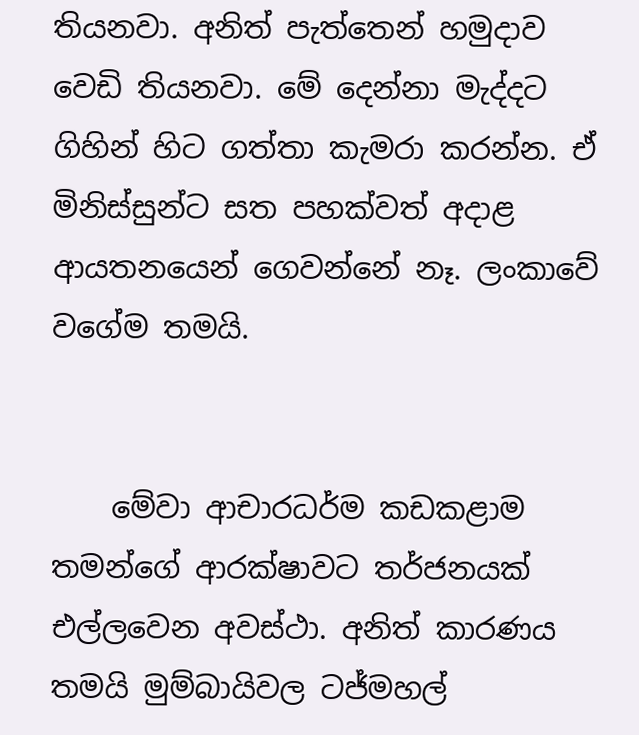තියනවා. අනිත් පැත්තෙන් හමුදාව වෙඩි තියනවා. මේ දෙන්නා මැද්දට ගිහින් හිට ගත්තා කැමරා කරන්න. ඒ මිනිස්සුන්ට සත පහක්වත් අදාළ ආයතනයෙන් ගෙවන්නේ නෑ. ලංකාවේ වගේම තමයි.


    මේවා ආචාරධර්ම කඩකළාම තමන්ගේ ආරක්ෂාවට තර්ජනයක් එල්ලවෙන අවස්ථා. අනිත් කාරණය තමයි මුම්බායිවල ටජ්මහල්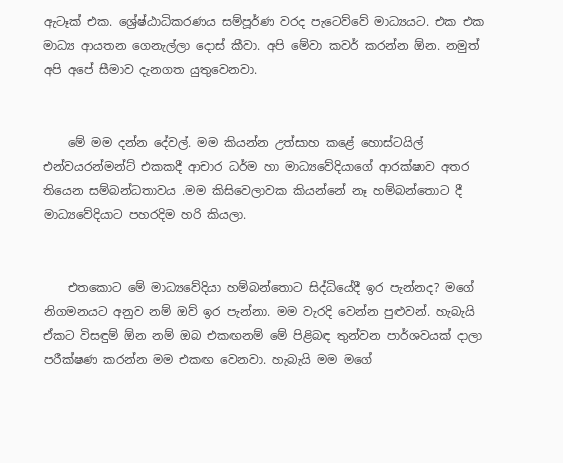ඇටෑක් එක. ශ්‍රේෂ්ඨාධිකරණය සම්පූර්ණ වරද පැටෙව්වේ මාධ්‍යයට. එක එක මාධ්‍ය ආයතන ගෙනැල්ලා දොස් කීවා. අපි මේවා කවර් කරන්න ඕන. නමුත් අපි අපේ සීමාව දැනගත යුතුවෙනවා.


    මේ මම දන්න දේවල්. මම කියන්න උත්සාහ කළේ හොස්ටයිල් එන්වයරන්මන්ට් එකකදී ආචාර ධර්ම හා මාධ්‍යවේදියාගේ ආරක්ෂාව අතර තියෙන සම්බන්ධතාවය .මම කිසිවෙලාවක කියන්නේ නෑ හම්බන්තොට දී මාධ්‍යවේදියාට පහරදිම හරි කියලා.


    එතකොට මේ මාධ්‍යවේදියා හම්බන්තොට සිද්ධියේදී ඉර පැන්නද? මගේ නිගමනයට අනුව නම් ඔව් ඉර පැන්නා. මම වැරදි වෙන්න පුළුවන්. හැබැයි ඒකට විසඳුම් ඕන නම් ඔබ එකඟනම් මේ පිළිබඳ තුන්වන පාර්ශවයක් දාලා පරීක්ෂණ කරන්න මම එකඟ වෙනවා. හැබැයි මම මගේ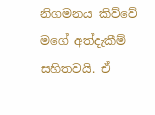නිගමනය කිව්වේ මගේ අත්දැකීම් සහිතවයි. ඒ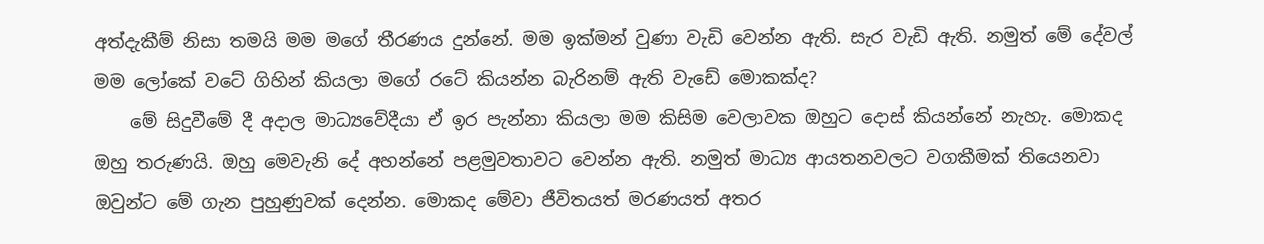අත්දැකීම් නිසා තමයි මම මගේ තීරණය දුන්නේ. මම ඉක්මන් වුණා වැඩි වෙන්න ඇති. සැර වැඩි ඇති. නමුත් මේ දේවල් මම ලෝකේ වටේ ගිහින් කියලා මගේ රටේ කියන්න බැරිනම් ඇති වැඩේ මොකක්ද?
    මේ සිදුවීමේ දී අදාල මාධ්‍යවේදීයා ඒ ඉර පැන්නා කියලා මම කිසිම වෙලාවක ඔහුට‍ දොස් කියන්නේ නැහැ. මොකද ඔහු තරුණයි. ඔහු මෙවැනි දේ අහන්නේ පළමුවතාවට වෙන්න ඇති. නමුත් මාධ්‍ය ආයතනවලට වගකීමක් තියෙනවා ඔවුන්ට මේ ගැන පුහුණුවක් දෙන්න. මොකද මේවා ජීවිතයත් මරණයත් අතර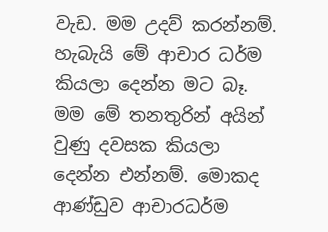වැඩ. මම උදව් කරන්නම්. හැබැයි මේ ආචාර ධර්ම කියලා දෙන්න මට බෑ. මම මේ තනතුරින් අයින් වුණු දවසක කියලා දෙන්න එන්නම්. මොකද ආණ්ඩුව ආචාරධර්ම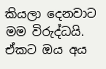කියලා දෙනවාට මම විරුද්ධයි. ඒකට ඔය අය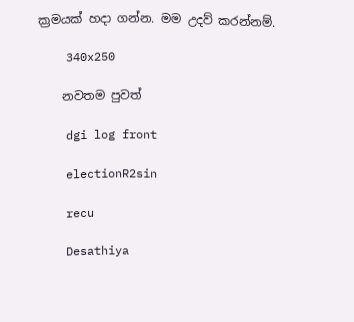ක්‍රමයක් හදා ගන්න. මම උදව් කරන්නම්.

    340x250

    නවතම පුවත්

    dgi log front

    electionR2sin

    recu

    Desathiya